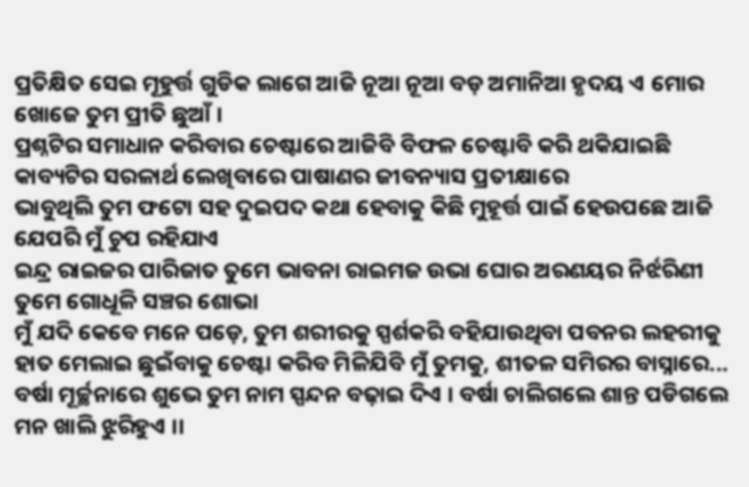ପ୍ରତିକ୍ଷିତ ସେଇ ମୂହୁର୍ତ୍ତ ଗୁଡିକ ଲାଗେ ଆଜି ନୂଆ ନୂଆ ବଡ଼ ଅମାନିଆ ହୃଦୟ ଏ ମୋର ଖୋଜେ ତୁମ ପ୍ରୀତି ଛୁଆଁ ।
ପ୍ରଶ୍ନଟିର ସମାଧାନ କରିବାର ଚେଷ୍ଟାରେ ଆଜିବି ବିଫଳ ଚେଷ୍ଟାବି କରି ଥକିଯାଇଛି କାବ୍ୟଟିର ସରଳାର୍ଥ ଲେଖିବାରେ ପାଷାଣର ଜୀବନ୍ୟାସ ପ୍ରତୀକ୍ଷାରେ
ଭାବୁଥିଲି ତୁମ ଫଟୋ ସହ ଦୁଇପଦ କଥା ହେବାକୁ କିଛି ମୁହୂର୍ତ୍ତ ପାଇଁ ହେଉପଛେ ଆଜି ଯେପରି ମୁଁ ଚୁପ ରହିଯାଏ
ଇନ୍ଦ୍ର ରାଇଜର ପାରିଜାତ ତୁମେ ଭାବନା ରାଇମଜ ଉଭା ଘୋର ଅରଣୟର ନିର୍ଝରିଣୀ ତୁମେ ଗୋଧୂଳି ସଞ୍ଚର ଶୋଭା
ମୁଁ ଯଦି କେବେ ମନେ ପଡ଼େ, ତୁମ ଶରୀରକୁ ସ୍ପର୍ଶକରି ବହିଯାଉଥିବା ପବନର ଲହରୀକୁ ହାତ ମେଲାଇ ଛୁଇଁବାକୁ ଚେଷ୍ଟା କରିବ ମିଳିଯିବି ମୁଁ ତୁମକୁ, ଶୀତଳ ସମିରର ବାସ୍ନାରେ...
ବର୍ଷା ମୂର୍ଚ୍ଛନାରେ ଶୁଭେ ତୁମ ନାମ ସ୍ପନ୍ଦନ ବଢ଼ାଇ ଦିଏ । ବର୍ଷା ଚାଲିଗଲେ ଶାନ୍ତ ପଡିଗଲେ ମନ ଖାଲି ଝୁରିହୁଏ ।।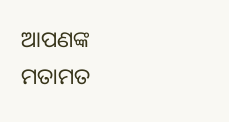ଆପଣଙ୍କ ମତାମତ